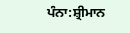ਪੰਨਾ:ਸ਼੍ਰੀਮਾਨ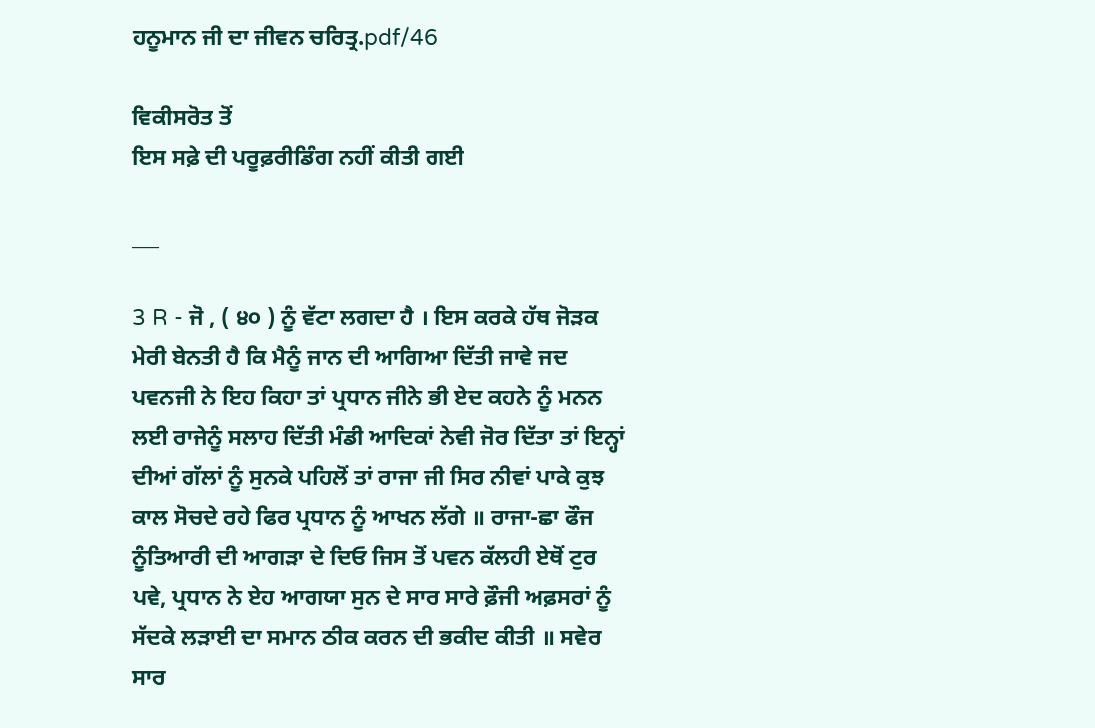ਹਨੂਮਾਨ ਜੀ ਦਾ ਜੀਵਨ ਚਰਿਤ੍ਰ.pdf/46

ਵਿਕੀਸਰੋਤ ਤੋਂ
ਇਸ ਸਫ਼ੇ ਦੀ ਪਰੂਫ਼ਰੀਡਿੰਗ ਨਹੀਂ ਕੀਤੀ ਗਈ

___

3 R - ਜੋ , ( ੪੦ ) ਨੂੰ ਵੱਟਾ ਲਗਦਾ ਹੈ । ਇਸ ਕਰਕੇ ਹੱਥ ਜੋੜਕ ਮੇਰੀ ਬੇਨਤੀ ਹੈ ਕਿ ਮੈਨੂੰ ਜਾਨ ਦੀ ਆਗਿਆ ਦਿੱਤੀ ਜਾਵੇ ਜਦ ਪਵਨਜੀ ਨੇ ਇਹ ਕਿਹਾ ਤਾਂ ਪ੍ਰਧਾਨ ਜੀਨੇ ਭੀ ਏਦ ਕਹਨੇ ਨੂੰ ਮਨਨ ਲਈ ਰਾਜੇਨੂੰ ਸਲਾਹ ਦਿੱਤੀ ਮੰਡੀ ਆਦਿਕਾਂ ਨੇਵੀ ਜੋਰ ਦਿੱਤਾ ਤਾਂ ਇਨ੍ਹਾਂ ਦੀਆਂ ਗੱਲਾਂ ਨੂੰ ਸੁਨਕੇ ਪਹਿਲੋਂ ਤਾਂ ਰਾਜਾ ਜੀ ਸਿਰ ਨੀਵਾਂ ਪਾਕੇ ਕੁਝ ਕਾਲ ਸੋਚਦੇ ਰਹੇ ਫਿਰ ਪ੍ਰਧਾਨ ਨੂੰ ਆਖਨ ਲੱਗੇ ॥ ਰਾਜਾ-ਛਾ ਫੌਜ ਨੂੰਤਿਆਰੀ ਦੀ ਆਗੜਾ ਦੇ ਦਿਓ ਜਿਸ ਤੋਂ ਪਵਨ ਕੱਲਹੀ ਏਥੋਂ ਟੁਰ ਪਵੇ, ਪ੍ਰਧਾਨ ਨੇ ਏਹ ਆਗਯਾ ਸੁਨ ਦੇ ਸਾਰ ਸਾਰੇ ਫ਼ੌਜੀ ਅਫ਼ਸਰਾਂ ਨੂੰ ਸੱਦਕੇ ਲੜਾਈ ਦਾ ਸਮਾਨ ਠੀਕ ਕਰਨ ਦੀ ਭਕੀਦ ਕੀਤੀ ॥ ਸਵੇਰ ਸਾਰ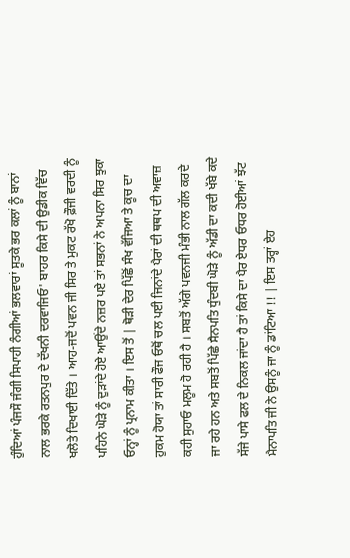ਹੁੰਦਿਆਂ ਪੰਜਸੌ ਜੰਗੀ ਸਿਪਾਹੀ ਨੰਗੀਆਂ ਭਲਵਾਰਾਂ ਸੂਤਕੇ ਭਰ ਕਲਾਂ ਨੂੰ ਬਾਨਾਂ ਨਾਲ ਭਰਕੇ ਰਤਨਪੁਰ ਦੇ ਦੱਖਨੀ ਦਰਵਾਜਿਓ' ਬਾਹਰ ਕਿਸੇ ਦੀ ਉਡੀਕ ਵਿੱਚ ਖਲੋਤੇ ਦਿਖਾਈ ਦਿੱਤੇ । ਆਹ-ਜਦੋਂ ਪਵਨ ਜੀ ਸਿਰ ਤੇ ਮੁਕਟ ਰੱਖੋ ਫ਼ੌਜੀ ਵਰਦੀ ਨੂੰ ਪਹਿਨੇ ਘੋੜੇ ਨੂੰ ਦੁੜਾਂਦੇ ਹੋਏ ਆਉਂਦੇ ਨਜ਼ਰ ਪਏ ਤਾਂ ਸਭਨਾਂ ਨੇ ਅਪਨਾ ਸਿਰ ਝੁਕਾ ਓਨ੍ਹਾਂ ਨੂੰ ਪ੍ਰਨਾਮ ਕੀਤਾ । ਇਸ ਤੋਂ | ਥੋੜੀ ਦੇਰ ਪਿੱਛੋਂ ਸੰਖ ਵੱਜਿਆ ਤੇ ਕੂਚ ਦਾ ਹੁਕਮ ਹੋਯਾ ਤਾਂ ਸਾਰੀ ਫੌਜ ਓਥੋਂ ਚਲ ਪਈ ਜਿਨਾਂਦੇ ਪੈਰਾਂ ਦੀ ਥਥਪ ਦੀ ਅਵਾਜ਼ ਕਹੀ ਸੁਹਾਓ ਮਲੂਮ ਹੋ ਰਹੀ ਹੈ । ਸਬਤੋਂ ਅੱਗੇ ਪਵਨਜੀ ਮੰਭੀ ਨਾਲ ਗੱਲ ਕਰਦੇ ਜਾ ਰਹੇ ਹਨ ਅਤੇ ਸਬਤੋਂ ਪਿੱਛੇ ਸੈਨਪਤਿ ਧੁੰਦਬੀ ਘੋੜੇ ਨੂੰ ਅੱਡੀ ਦਾ ਕਦੀ ਖੱਬੇ ਕਦੇ ਸੱਜੇ ਪਾਸੇ ਫਲ ਦੇ ਨਿਕਲ ਜਾਂਦਾ ਹੈ ਤਾਂ ਕਿਸੇ ਦਾ ਪੈਰ ਏਧਰ ਓਧਰ ਹੋਈਆਂ ਝੱਟ ਮੈਨਾਪਤਿ ਜੀ ਨੇ ਉਸਨੂੰ ਜਾ ਨੂੰ ਡਾਂਟਿਆ !! | ਇਸ ਤਰ੍ਹਾਂ ਏਹ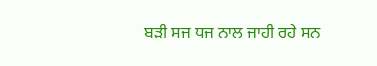ਬੜੀ ਸਜ ਧਜ ਨਾਲ ਜਾਹੀ ਰਹੇ ਸਨ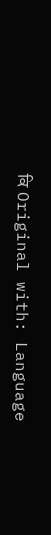ਕਿ Original with: Language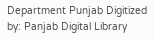Department Punjab Digitized by: Panjab Digital Library